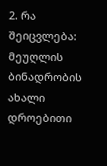2. რა შეიცვლება: მეუღლის ბინადრობის ახალი დროებითი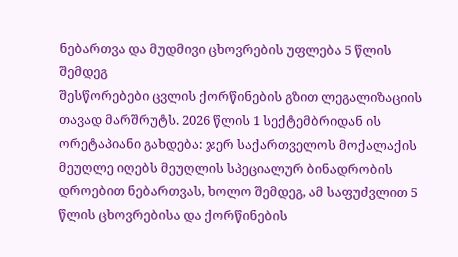ნებართვა და მუდმივი ცხოვრების უფლება 5 წლის შემდეგ
შესწორებები ცვლის ქორწინების გზით ლეგალიზაციის თავად მარშრუტს. 2026 წლის 1 სექტემბრიდან ის ორეტაპიანი გახდება: ჯერ საქართველოს მოქალაქის მეუღლე იღებს მეუღლის სპეციალურ ბინადრობის დროებით ნებართვას, ხოლო შემდეგ, ამ საფუძვლით 5 წლის ცხოვრებისა და ქორწინების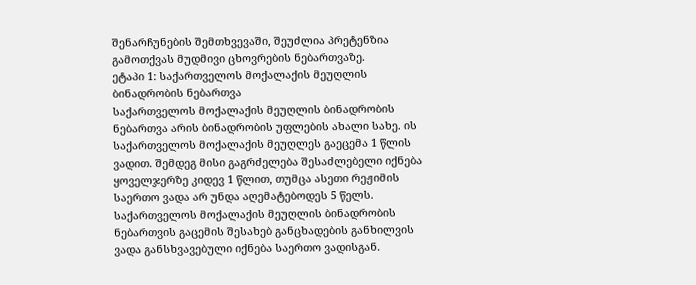შენარჩუნების შემთხვევაში, შეუძლია პრეტენზია გამოთქვას მუდმივი ცხოვრების ნებართვაზე.
ეტაპი 1: საქართველოს მოქალაქის მეუღლის ბინადრობის ნებართვა
საქართველოს მოქალაქის მეუღლის ბინადრობის ნებართვა არის ბინადრობის უფლების ახალი სახე. ის საქართველოს მოქალაქის მეუღლეს გაეცემა 1 წლის ვადით. შემდეგ მისი გაგრძელება შესაძლებელი იქნება ყოველჯერზე კიდევ 1 წლით, თუმცა ასეთი რეჟიმის საერთო ვადა არ უნდა აღემატებოდეს 5 წელს.
საქართველოს მოქალაქის მეუღლის ბინადრობის ნებართვის გაცემის შესახებ განცხადების განხილვის ვადა განსხვავებული იქნება საერთო ვადისგან.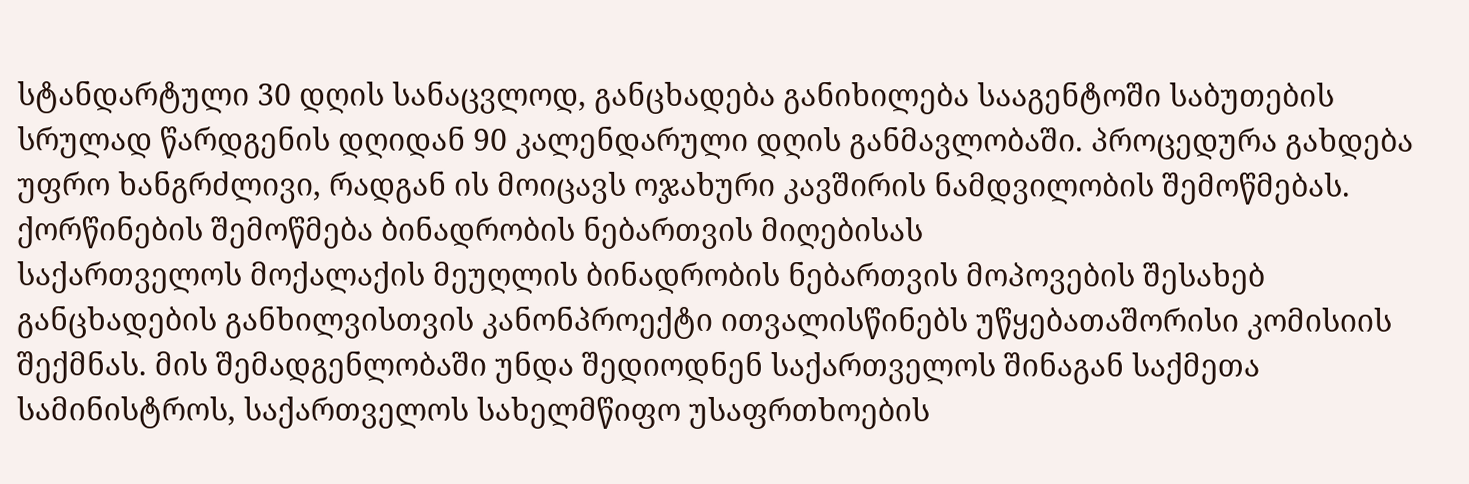სტანდარტული 30 დღის სანაცვლოდ, განცხადება განიხილება სააგენტოში საბუთების სრულად წარდგენის დღიდან 90 კალენდარული დღის განმავლობაში. პროცედურა გახდება უფრო ხანგრძლივი, რადგან ის მოიცავს ოჯახური კავშირის ნამდვილობის შემოწმებას.
ქორწინების შემოწმება ბინადრობის ნებართვის მიღებისას
საქართველოს მოქალაქის მეუღლის ბინადრობის ნებართვის მოპოვების შესახებ განცხადების განხილვისთვის კანონპროექტი ითვალისწინებს უწყებათაშორისი კომისიის შექმნას. მის შემადგენლობაში უნდა შედიოდნენ საქართველოს შინაგან საქმეთა სამინისტროს, საქართველოს სახელმწიფო უსაფრთხოების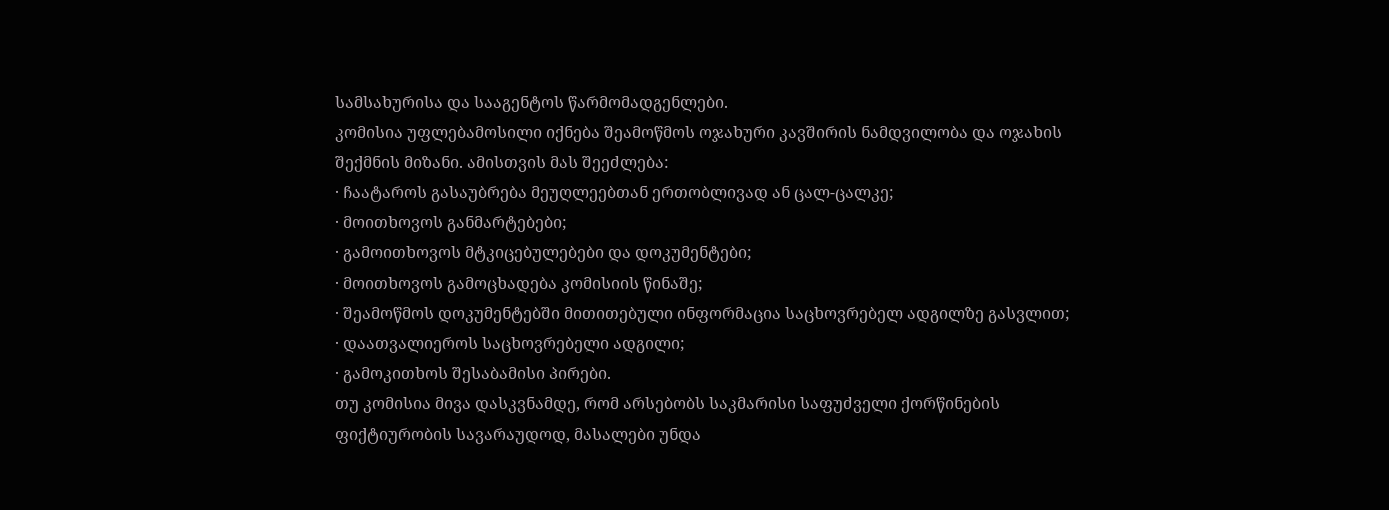სამსახურისა და სააგენტოს წარმომადგენლები.
კომისია უფლებამოსილი იქნება შეამოწმოს ოჯახური კავშირის ნამდვილობა და ოჯახის შექმნის მიზანი. ამისთვის მას შეეძლება:
· ჩაატაროს გასაუბრება მეუღლეებთან ერთობლივად ან ცალ-ცალკე;
· მოითხოვოს განმარტებები;
· გამოითხოვოს მტკიცებულებები და დოკუმენტები;
· მოითხოვოს გამოცხადება კომისიის წინაშე;
· შეამოწმოს დოკუმენტებში მითითებული ინფორმაცია საცხოვრებელ ადგილზე გასვლით;
· დაათვალიეროს საცხოვრებელი ადგილი;
· გამოკითხოს შესაბამისი პირები.
თუ კომისია მივა დასკვნამდე, რომ არსებობს საკმარისი საფუძველი ქორწინების ფიქტიურობის სავარაუდოდ, მასალები უნდა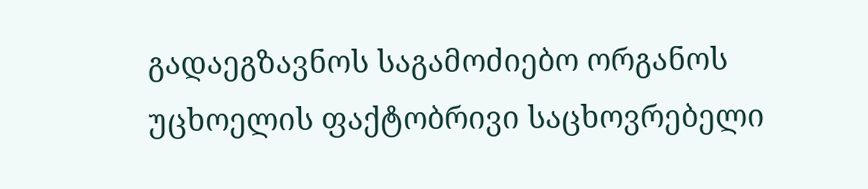გადაეგზავნოს საგამოძიებო ორგანოს უცხოელის ფაქტობრივი საცხოვრებელი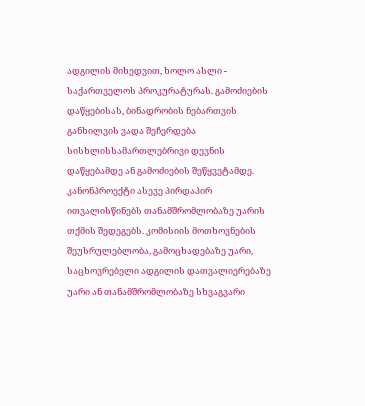ადგილის მიხედვით, ხოლო ასლი - საქართველოს პროკურატურას. გამოძიების დაწყებისას, ბინადრობის ნებართვის განხილვის ვადა შეჩერდება სისხლისსამართლებრივი დევნის დაწყებამდე ან გამოძიების შეწყვეტამდე.
კანონპროექტი ასევე პირდაპირ ითვალისწინებს თანამშრომლობაზე უარის თქმის შედეგებს. კომისიის მოთხოვნების შეუსრულებლობა, გამოცხადებაზე უარი, საცხოვრებელი ადგილის დათვალიერებაზე უარი ან თანამშრომლობაზე სხვაგვარი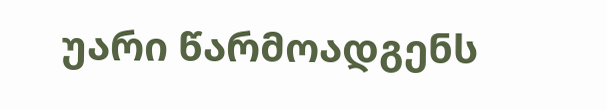უარი წარმოადგენს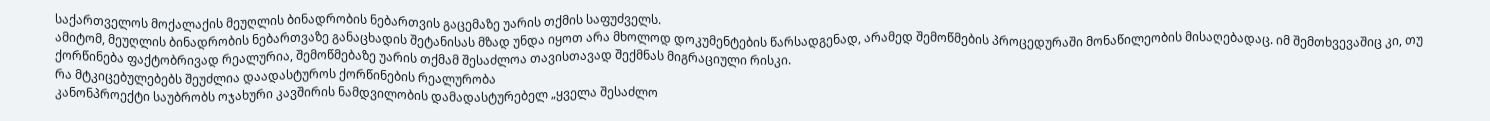საქართველოს მოქალაქის მეუღლის ბინადრობის ნებართვის გაცემაზე უარის თქმის საფუძველს.
ამიტომ, მეუღლის ბინადრობის ნებართვაზე განაცხადის შეტანისას მზად უნდა იყოთ არა მხოლოდ დოკუმენტების წარსადგენად, არამედ შემოწმების პროცედურაში მონაწილეობის მისაღებადაც. იმ შემთხვევაშიც კი, თუ ქორწინება ფაქტობრივად რეალურია, შემოწმებაზე უარის თქმამ შესაძლოა თავისთავად შექმნას მიგრაციული რისკი.
რა მტკიცებულებებს შეუძლია დაადასტუროს ქორწინების რეალურობა
კანონპროექტი საუბრობს ოჯახური კავშირის ნამდვილობის დამადასტურებელ „ყველა შესაძლო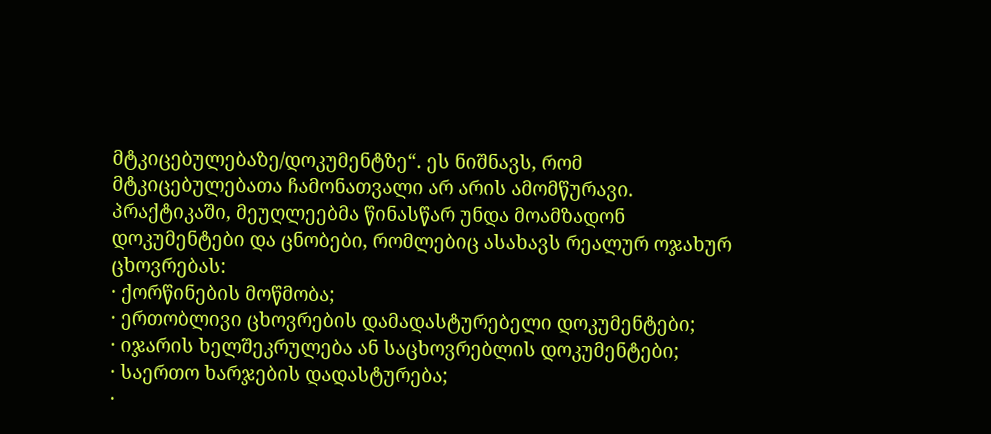მტკიცებულებაზე/დოკუმენტზე“. ეს ნიშნავს, რომ მტკიცებულებათა ჩამონათვალი არ არის ამომწურავი.
პრაქტიკაში, მეუღლეებმა წინასწარ უნდა მოამზადონ დოკუმენტები და ცნობები, რომლებიც ასახავს რეალურ ოჯახურ ცხოვრებას:
· ქორწინების მოწმობა;
· ერთობლივი ცხოვრების დამადასტურებელი დოკუმენტები;
· იჯარის ხელშეკრულება ან საცხოვრებლის დოკუმენტები;
· საერთო ხარჯების დადასტურება;
·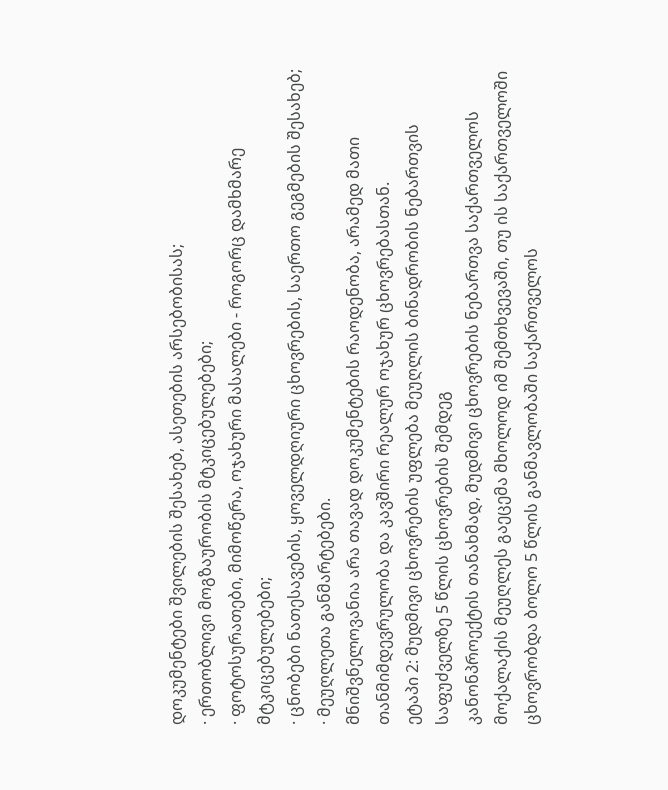დოკუმენტები შვილების შესახებ, ასეთების არსებობისას;
· ერთობლივი მოგზაურობის მტკიცებულებები;
· ფოტოსურათები, მიმოწერა, ოჯახური მასალები - როგორც დამხმარე მტკიცებულებები;
· ცნობები ნათესავების, ყოველდღიური ცხოვრების, საერთო გეგმების შესახებ;
· მეუღლეთა განმარტებები.
მნიშვნელოვანია არა თავად დოკუმენტების რაოდენობა, არამედ მათი თანმიმდევრულობა და კავშირი რეალურ ოჯახურ ცხოვრებასთან.
ეტაპი 2: მუდმივი ცხოვრების უფლება მეუღლის ბინადრობის ნებართვის საფუძველზე 5 წლის ცხოვრების შემდეგ
კანონპროექტის თანახმად, მუდმივი ცხოვრების ნებართვა საქართველოს მოქალაქის მეუღლეს გაეცემა მხოლოდ იმ შემთხვევაში, თუ ის საქართველოში ცხოვრობდა ბოლო 5 წლის განმავლობაში საქართველოს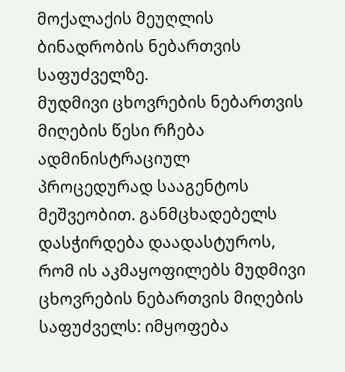მოქალაქის მეუღლის ბინადრობის ნებართვის საფუძველზე.
მუდმივი ცხოვრების ნებართვის მიღების წესი რჩება ადმინისტრაციულ პროცედურად სააგენტოს მეშვეობით. განმცხადებელს დასჭირდება დაადასტუროს, რომ ის აკმაყოფილებს მუდმივი ცხოვრების ნებართვის მიღების საფუძველს: იმყოფება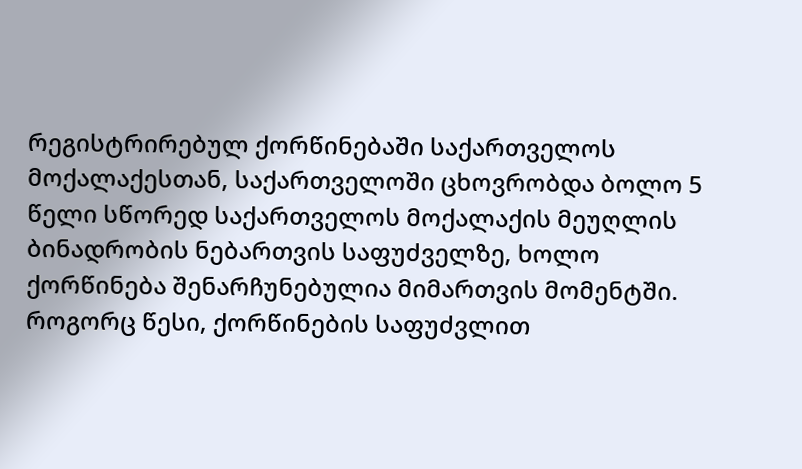რეგისტრირებულ ქორწინებაში საქართველოს მოქალაქესთან, საქართველოში ცხოვრობდა ბოლო 5 წელი სწორედ საქართველოს მოქალაქის მეუღლის ბინადრობის ნებართვის საფუძველზე, ხოლო ქორწინება შენარჩუნებულია მიმართვის მომენტში.
როგორც წესი, ქორწინების საფუძვლით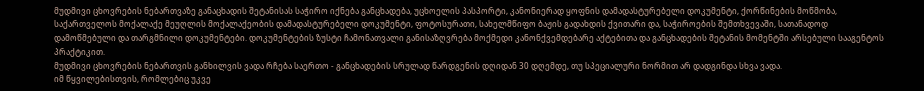მუდმივი ცხოვრების ნებართვაზე განაცხადის შეტანისას საჭირო იქნება განცხადება, უცხოელის პასპორტი, კანონიერად ყოფნის დამადასტურებელი დოკუმენტი, ქორწინების მოწმობა, საქართველოს მოქალაქე მეუღლის მოქალაქეობის დამადასტურებელი დოკუმენტი, ფოტოსურათი, სახელმწიფო ბაჟის გადახდის ქვითარი და, საჭიროების შემთხვევაში, სათანადოდ დამოწმებული და თარგმნილი დოკუმენტები. დოკუმენტების ზუსტი ჩამონათვალი განისაზღვრება მოქმედი კანონქვემდებარე აქტებითა და განცხადების შეტანის მომენტში არსებული სააგენტოს პრაქტიკით.
მუდმივი ცხოვრების ნებართვის განხილვის ვადა რჩება საერთო - განცხადების სრულად წარდგენის დღიდან 30 დღემდე, თუ სპეციალური ნორმით არ დადგინდა სხვა ვადა.
იმ წყვილებისთვის, რომლებიც უკვე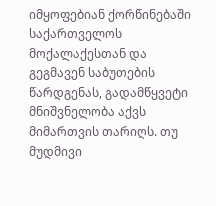იმყოფებიან ქორწინებაში საქართველოს მოქალაქესთან და გეგმავენ საბუთების წარდგენას, გადამწყვეტი მნიშვნელობა აქვს მიმართვის თარიღს. თუ მუდმივი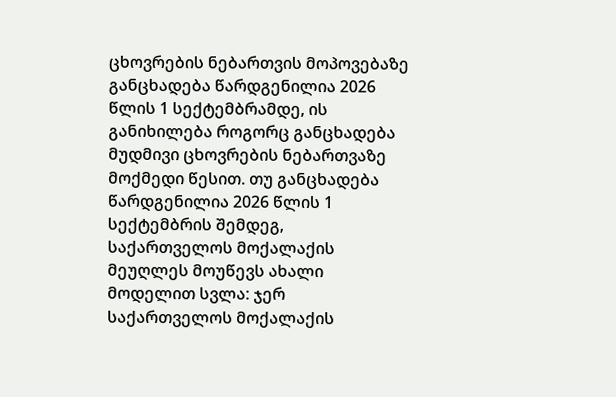ცხოვრების ნებართვის მოპოვებაზე განცხადება წარდგენილია 2026 წლის 1 სექტემბრამდე, ის განიხილება როგორც განცხადება მუდმივი ცხოვრების ნებართვაზე მოქმედი წესით. თუ განცხადება წარდგენილია 2026 წლის 1 სექტემბრის შემდეგ, საქართველოს მოქალაქის მეუღლეს მოუწევს ახალი მოდელით სვლა: ჯერ საქართველოს მოქალაქის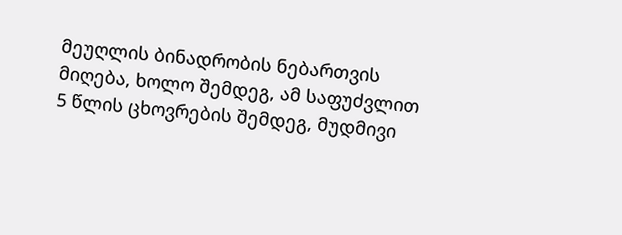მეუღლის ბინადრობის ნებართვის მიღება, ხოლო შემდეგ, ამ საფუძვლით 5 წლის ცხოვრების შემდეგ, მუდმივი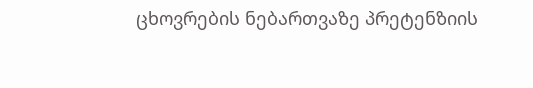ცხოვრების ნებართვაზე პრეტენზიის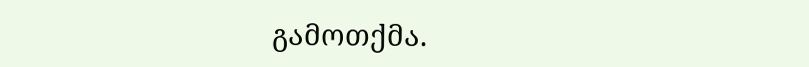გამოთქმა.